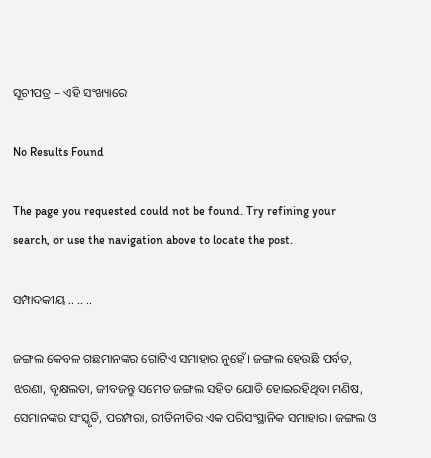ସୂଚୀପତ୍ର – ଏହି ସଂଖ୍ୟାରେ

No Results Found

The page you requested could not be found. Try refining your search, or use the navigation above to locate the post.

ସମ୍ପାଦକୀୟ .. .. ..

ଜଙ୍ଗଲ କେବଳ ଗଛମାନଙ୍କର ଗୋଟିଏ ସମାହାର ନୁହେଁ। ଜଙ୍ଗଲ ହେଉଛି ପର୍ବତ, ଝରଣା, ବୃକ୍ଷଲତା, ଜୀବଜନ୍ତୁ ସମେତ ଜଙ୍ଗଲ ସହିତ ଯୋଡି ହୋଇରହିଥିବା ମଣିଷ, ସେମାନଙ୍କର ସଂସ୍କୃତି, ପରମ୍ପରା, ରୀତିନୀତିର ଏକ ପରିସଂସ୍ଥାନିକ ସମାହାର। ଜଙ୍ଗଲ ଓ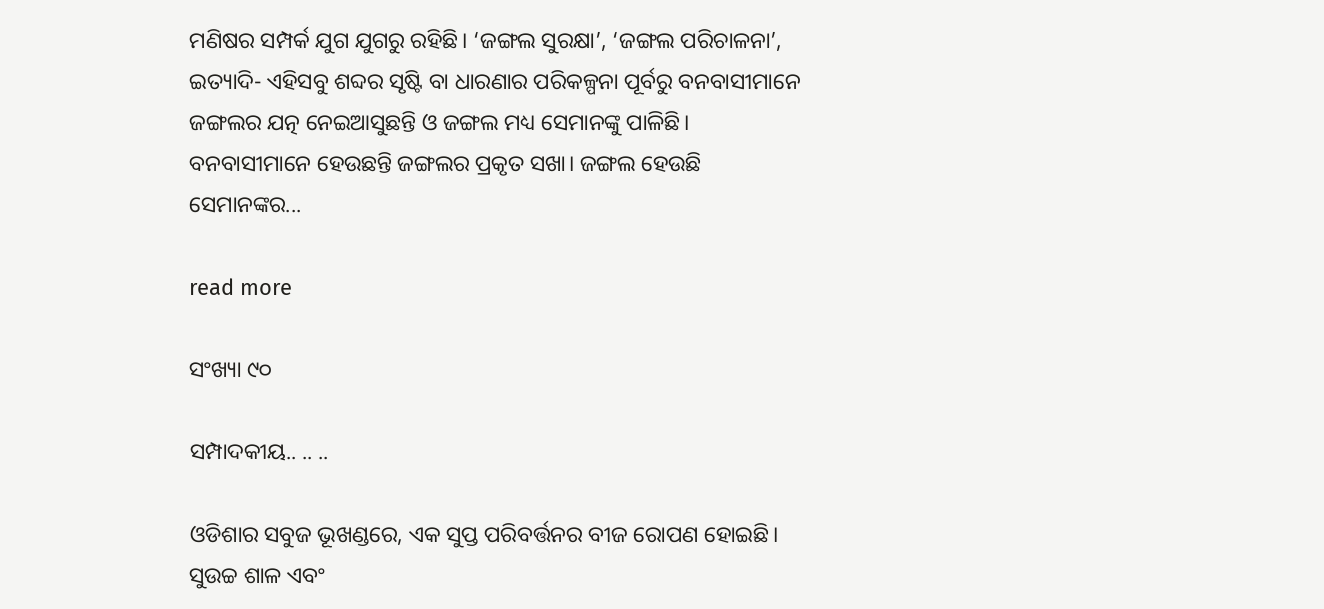ମଣିଷର ସମ୍ପର୍କ ଯୁଗ ଯୁଗରୁ ରହିଛି। ‘ଜଙ୍ଗଲ ସୁରକ୍ଷା’, ‘ଜଙ୍ଗଲ ପରିଚାଳନା’, ଇତ୍ୟାଦି- ଏହିସବୁ ଶବ୍ଦର ସୃଷ୍ଟି ବା ଧାରଣାର ପରିକଳ୍ପନା ପୂର୍ବରୁ ବନବାସୀମାନେ ଜଙ୍ଗଲର ଯତ୍ନ ନେଇଆସୁଛନ୍ତି ଓ ଜଙ୍ଗଲ ମଧ୍ୟ ସେମାନଙ୍କୁ ପାଳିଛି। ବନବାସୀମାନେ ହେଉଛନ୍ତି ଜଙ୍ଗଲର ପ୍ରକୃତ ସଖା। ଜଙ୍ଗଲ ହେଉଛି ସେମାନଙ୍କର...

read more

ସଂଖ୍ୟା ୯୦

ସମ୍ପାଦକୀୟ.. .. ..

ଓଡିଶାର ସବୁଜ ଭୂଖଣ୍ଡରେ, ଏକ ସୁପ୍ତ ପରିବର୍ତ୍ତନର ବୀଜ ରୋପଣ ହୋଇଛି। ସୁଉଚ୍ଚ ଶାଳ ଏବଂ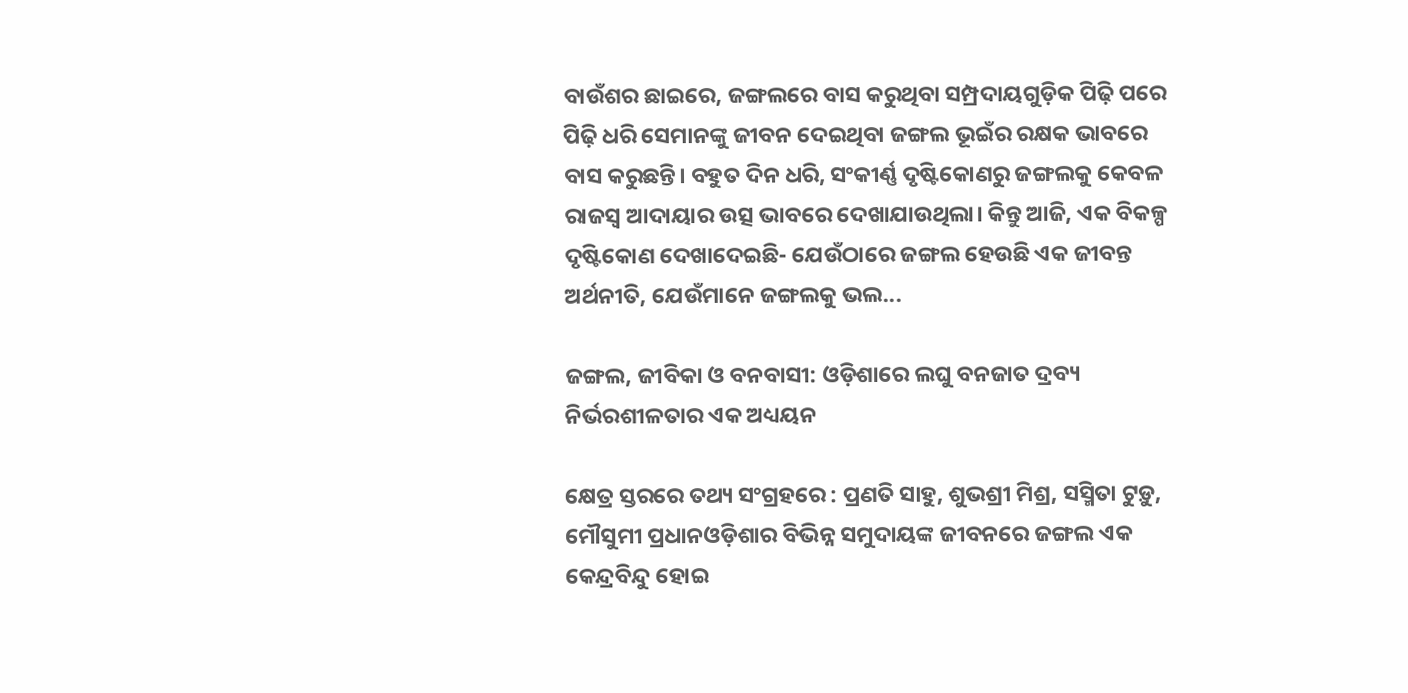ବାଉଁଶର ଛାଇରେ, ଜଙ୍ଗଲରେ ବାସ କରୁଥିବା ସମ୍ପ୍ରଦାୟଗୁଡ଼ିକ ପିଢ଼ି ପରେ ପିଢ଼ି ଧରି ସେମାନଙ୍କୁ ଜୀବନ ଦେଇଥିବା ଜଙ୍ଗଲ ଭୂଇଁର ରକ୍ଷକ ଭାବରେ ବାସ କରୁଛନ୍ତି। ବହୁତ ଦିନ ଧରି, ସଂକୀର୍ଣ୍ଣ ଦୃଷ୍ଟିକୋଣରୁ ଜଙ୍ଗଲକୁ କେବଳ ରାଜସ୍ୱ ଆଦାୟାର ଉତ୍ସ ଭାବରେ ଦେଖାଯାଉଥିଲା। କିନ୍ତୁ ଆଜି, ଏକ ବିକଳ୍ପ ଦୃଷ୍ଟିକୋଣ ଦେଖାଦେଇଛି- ଯେଉଁଠାରେ ଜଙ୍ଗଲ ହେଉଛି ଏକ ଜୀବନ୍ତ ଅର୍ଥନୀତି, ଯେଉଁମାନେ ଜଙ୍ଗଲକୁ ଭଲ...

ଜଙ୍ଗଲ, ଜୀବିକା ଓ ବନବାସୀ: ଓଡ଼ିଶାରେ ଲଘୁ ବନଜାତ ଦ୍ରବ୍ୟ ନିର୍ଭରଶୀଳତାର ଏକ ଅଧ୍ୟୟନ

କ୍ଷେତ୍ର ସ୍ତରରେ ତଥ୍ୟ ସଂଗ୍ରହରେ : ପ୍ରଣତି ସାହୁ, ଶୁଭଶ୍ରୀ ମିଶ୍ର, ସସ୍ମିତା ଟୁଡ଼ୁ, ମୌସୁମୀ ପ୍ରଧାନଓଡ଼ିଶାର ବିଭିନ୍ନ ସମୁଦାୟଙ୍କ ଜୀବନରେ ଜଙ୍ଗଲ ଏକ କେନ୍ଦ୍ରବିନ୍ଦୁ ହୋଇ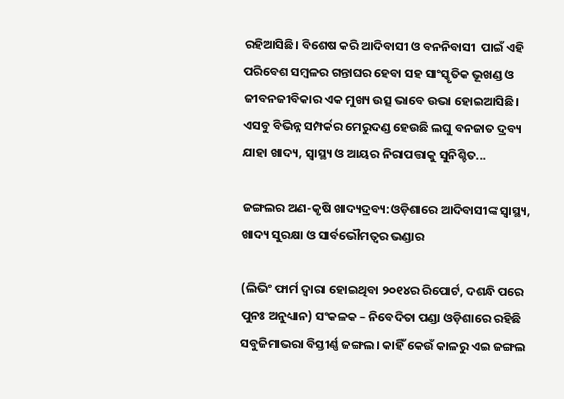ରହିଆସିଛି। ବିଶେଷ କରି ଆଦିବାସୀ ଓ ବନନିବାସୀ  ପାଇଁ ଏହି ପରିବେଶ ସମ୍ବଳର ଗନ୍ତାଘର ହେବା ସହ ସାଂସ୍କୃତିକ ଭୂଖଣ୍ଡ ଓ ଜୀବନଜୀବିକାର ଏକ ମୁଖ୍ୟ ଉତ୍ସ ଭାବେ ଉଭା ହୋଇଆସିଛି। ଏସବୁ ବିଭିନ୍ନ ସମ୍ପର୍କର ମେରୁଦଣ୍ଡ ହେଉଛି ଲଘୁ ବନଜାତ ଦ୍ରବ୍ୟ ଯାହା ଖାଦ୍ୟ, ସ୍ୱାସ୍ଥ୍ୟ ଓ ଆୟର ନିରାପତ୍ତାକୁ ସୁନିଶ୍ଚିତ...

ଜଙ୍ଗଲର ଅଣ-କୃଷି ଖାଦ୍ୟଦ୍ରବ୍ୟ:ଓଡ଼ିଶାରେ ଆଦିବାସୀଙ୍କ ସ୍ୱାସ୍ଥ୍ୟ, ଖାଦ୍ୟ ସୁରକ୍ଷା ଓ ସାର୍ବଭୌମତ୍ୱର ଭଣ୍ଡାର

(ଲିଭିଂ ଫାର୍ମ ଦ୍ୱାରା ହୋଇଥିବା ୨୦୧୪ର ରିପୋର୍ଟ, ଦଶନ୍ଧି ପରେ ପୁନଃ ଅନୁଧ୍ୟାନ) ସଂକଳକ – ନିବେଦିତା ପଣ୍ଡା ଓଡ଼ିଶାରେ ରହିଛି ସବୁଜିମାଭରା ବିସ୍ତୀର୍ଣ୍ଣ ଜଙ୍ଗଲ। କାହିଁ କେଉଁ କାଳରୁ ଏଇ ଜଙ୍ଗଲ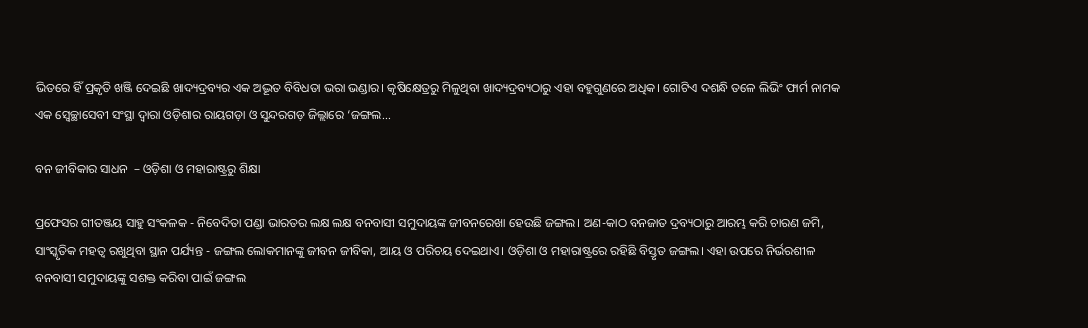ଭିତରେ ହିଁ ପ୍ରକୃତି ଖଞ୍ଜି ଦେଇଛି ଖାଦ୍ୟଦ୍ରବ୍ୟର ଏକ ଅଦ୍ଭୂତ ବିବିଧତା ଭରା ଭଣ୍ଡାର। କୃଷିକ୍ଷେତ୍ରରୁ ମିଳୁଥିବା ଖାଦ୍ୟଦ୍ରବ୍ୟଠାରୁ ଏହା ବହୁଗୁଣରେ ଅଧିକ। ଗୋଟିଏ ଦଶନ୍ଧି ତଳେ ଲିଭିଂ ଫାର୍ମ ନାମକ ଏକ ସ୍ବେଚ୍ଛାସେବୀ ସଂସ୍ଥା ଦ୍ୱାରା ଓଡ଼ିଶାର ରାୟଗଡ଼ା ଓ ସୁନ୍ଦରଗଡ଼ ଜିଲ୍ଲାରେ ‘ଜଙ୍ଗଲ...

ବନ ଜୀବିକାର ସାଧନ  – ଓଡ଼ିଶା ଓ ମହାରାଷ୍ଟ୍ରରୁ ଶିକ୍ଷା

ପ୍ରଫେସର ଗୀତଞ୍ଜୟ ସାହୁ ସଂକଳକ - ନିବେଦିତା ପଣ୍ଡା ଭାରତର ଲକ୍ଷ ଲକ୍ଷ ବନବାସୀ ସମୁଦାୟଙ୍କ ଜୀବନରେଖା ହେଉଛି ଜଙ୍ଗଲ। ଅଣ-କାଠ ବନଜାତ ଦ୍ରବ୍ୟଠାରୁ ଆରମ୍ଭ କରି ଚାରଣ ଜମି, ସାଂସ୍କୃତିକ ମହତ୍ୱ ରଖୁଥିବା ସ୍ଥାନ ପର୍ଯ୍ୟନ୍ତ - ଜଙ୍ଗଲ ଲୋକମାନଙ୍କୁ ଜୀବନ ଜୀବିକା, ଆୟ ଓ ପରିଚୟ ଦେଇଥାଏ। ଓଡ଼ିଶା ଓ ମହାରାଷ୍ଟ୍ରରେ ରହିଛି ବିସ୍ତୃତ ଜଙ୍ଗଲ। ଏହା ଉପରେ ନିର୍ଭରଶୀଳ ବନବାସୀ ସମୁଦାୟଙ୍କୁ ସଶକ୍ତ କରିବା ପାଇଁ ଜଙ୍ଗଲ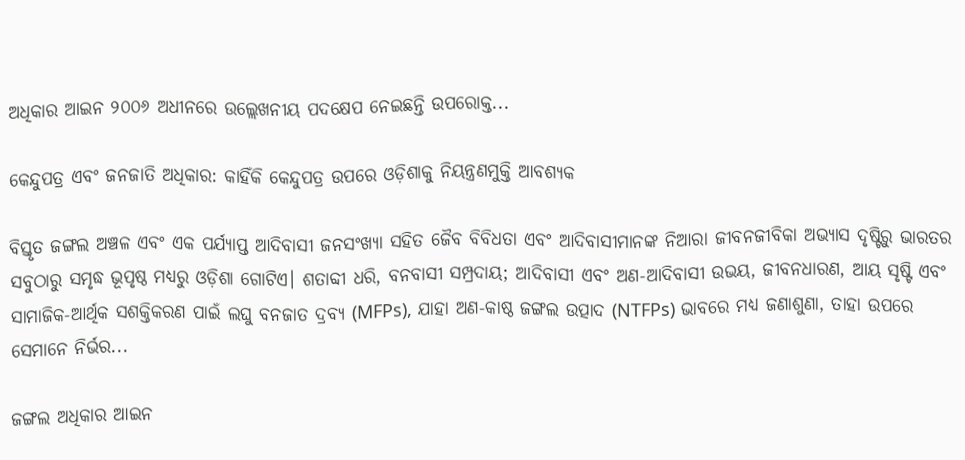ଅଧିକାର ଆଇନ ୨୦୦୬ ଅଧୀନରେ ଉଲ୍ଲେଖନୀୟ ପଦକ୍ଷେପ ନେଇଛନ୍ତି ଉପରୋକ୍ତ...

କେନ୍ଦୁପତ୍ର ଏବଂ ଜନଜାତି ଅଧିକାର: କାହିଁକି କେନ୍ଦୁପତ୍ର ଉପରେ ଓଡ଼ିଶାକୁ ନିୟନ୍ତ୍ରଣମୁକ୍ତି ଆବଶ୍ୟକ

ବିସ୍ତୃତ ଜଙ୍ଗଲ ଅଞ୍ଚଳ ଏବଂ ଏକ ପର୍ଯ୍ୟାପ୍ତ ଆଦିବାସୀ ଜନସଂଖ୍ୟା ସହିତ ଜୈବ ବିବିଧତା ଏବଂ ଆଦିବାସୀମାନଙ୍କ ନିଆରା ଜୀବନଜୀବିକା ଅଭ୍ୟାସ ଦୃଷ୍ଟିରୁ ଭାରତର ସବୁଠାରୁ ସମୃଦ୍ଧ ଭୂପୃଷ୍ଠ ମଧ୍ୟରୁ ଓଡ଼ିଶା ଗୋଟିଏ। ଶତାବ୍ଦୀ ଧରି, ବନବାସୀ ସମ୍ପ୍ରଦାୟ; ଆଦିବାସୀ ଏବଂ ଅଣ-ଆଦିବାସୀ ଉଭୟ, ଜୀବନଧାରଣ, ଆୟ ସୃଷ୍ଟି ଏବଂ ସାମାଜିକ-ଆର୍ଥିକ ସଶକ୍ତିକରଣ ପାଇଁ ଲଘୁ ବନଜାତ ଦ୍ରବ୍ୟ (MFPs), ଯାହା ଅଣ-କାଷ୍ଠ ଜଙ୍ଗଲ ଉତ୍ପାଦ (NTFPs) ଭାବରେ ମଧ୍ୟ ଜଣାଶୁଣା, ତାହା ଉପରେ ସେମାନେ ନିର୍ଭର...

ଜଙ୍ଗଲ ଅଧିକାର ଆଇନ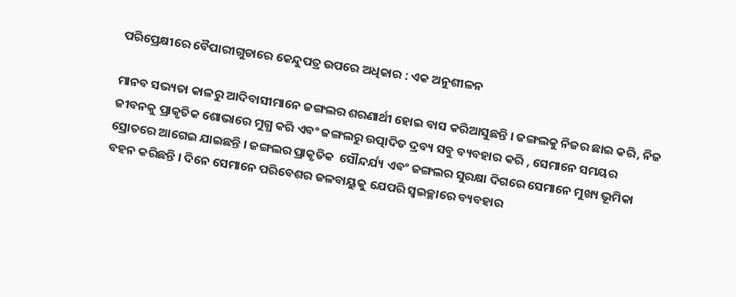ପରିପ୍ରେକ୍ଷୀରେ ବୈପାରୀଗୁଡାରେ କେନ୍ଦୁପତ୍ର ଉପରେ ଅଧିକାର : ଏକ ଅନୁଶୀଳନ

ମାନବ ସଭ୍ୟତା କାଳରୁ ଆଦିବାସୀମାନେ ଜଙ୍ଗଲର ଶରଣାର୍ଥୀ ହୋଇ ବାସ କରିଆସୁଛନ୍ତି । ଜଙ୍ଗଲକୁ ନିଜର ଛାଇ କରି, ନିଜ ଜୀବନକୁ ପ୍ରାକୃତିକ ଶୋଭାରେ ମୁଗ୍ଧ କରି ଏବଂ ଜଙ୍ଗଲରୁ ଉତ୍ପାଦିତ ଦ୍ରବ୍ୟ ସବୁ ବ୍ୟବହାର କରି , ସେମାନେ ସମୟର ସ୍ରୋତରେ ଆଗେଇ ଯାଇଛନ୍ତି । ଜଙ୍ଗଲର ପ୍ରାକୃତିକ  ସୌନ୍ଦର୍ଯ୍ୟ ଏବଂ ଜଙ୍ଗଲର ସୁରକ୍ଷା ଦିଗରେ ସେମାନେ ମୁଖ୍ୟ ଭୂମିକା ବହନ କରିଛନ୍ତି । ଦିନେ ସେମାନେ ପରିବେଶର ଜଳବାୟୁକୁ ଯେପରି ସ୍ଵଇଚ୍ଛାରେ ବ୍ୟବହାର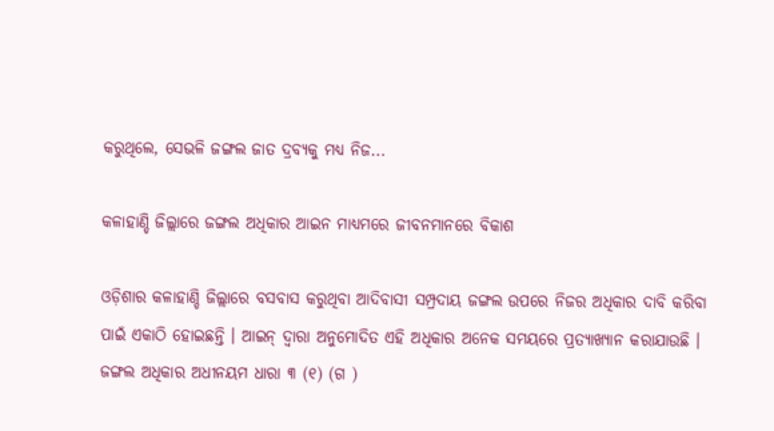କରୁଥିଲେ, ସେଭଳି ଜଙ୍ଗଲ ଜାତ ଦ୍ରବ୍ୟକୁ ମଧ୍ୟ ନିଜ...

କଳାହାଣ୍ଡି ଜିଲ୍ଲାରେ ଜଙ୍ଗଲ ଅଧିକାର ଆଇନ ମାଧ୍ୟମରେ ଜୀବନମାନରେ ବିକାଶ

ଓଡ଼ିଶାର କଳାହାଣ୍ଡି ଜିଲ୍ଲାରେ ବସବାସ କରୁଥିବା ଆଦିବାସୀ ସମ୍ପ୍ରଦାୟ ଜଙ୍ଗଲ ଉପରେ ନିଜର ଅଧିକାର ଦାବି କରିବା ପାଇଁ ଏକାଠି ହୋଇଛନ୍ତି । ଆଇନ୍ ଦ୍ଵାରା ଅନୁମୋଦିତ ଏହି ଅଧିକାର ଅନେକ ସମୟରେ ପ୍ରତ୍ୟାଖ୍ୟାନ କରାଯାଉଛି । ଜଙ୍ଗଲ ଅଧିକାର ଅଧୀନୟମ ଧାରା ୩ (୧) (ଗ )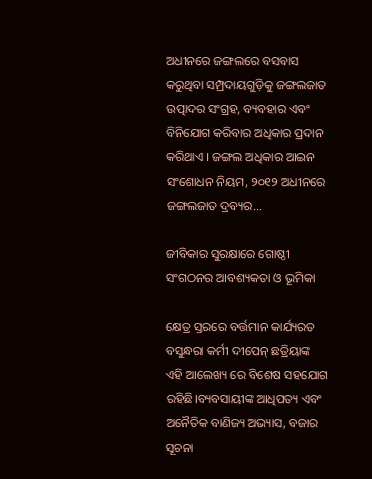ଅଧୀନରେ ଜଙ୍ଗଲରେ ବସବାସ କରୁଥିବା ସମ୍ପ୍ରଦାୟଗୁଡ଼ିକୁ ଜଙ୍ଗଲଜାତ ଉତ୍ପାଦର ସଂଗ୍ରହ, ବ୍ୟବହାର ଏବଂ ବିନିଯୋଗ କରିବାର ଅଧିକାର ପ୍ରଦାନ କରିଥାଏ । ଜଙ୍ଗଲ ଅଧିକାର ଆଇନ ସଂଶୋଧନ ନିୟମ, ୨୦୧୨ ଅଧୀନରେ ଜଙ୍ଗଲଜାତ ଦ୍ରବ୍ୟର...

ଜୀବିକାର ସୁରକ୍ଷାରେ ଗୋଷ୍ଠୀ ସଂଗଠନର ଆବଶ୍ୟକତା ଓ ଭୂମିକା

କ୍ଷେତ୍ର ସ୍ତରରେ ବର୍ତ୍ତମାନ କାର୍ଯ୍ୟରତ ବସୁନ୍ଧରା କର୍ମୀ ଦୀପେନ୍ ଛତ୍ରିୟାଙ୍କ ଏହି ଆଲେଖ୍ୟ ରେ ବିଶେଷ ସହଯୋଗ ରହିଛି।ବ୍ୟବସାୟୀଙ୍କ ଆଧିପତ୍ୟ ଏବଂ ଅନୈତିକ ବାଣିଜ୍ୟ ଅଭ୍ୟାସ, ବଜାର ସୂଚନା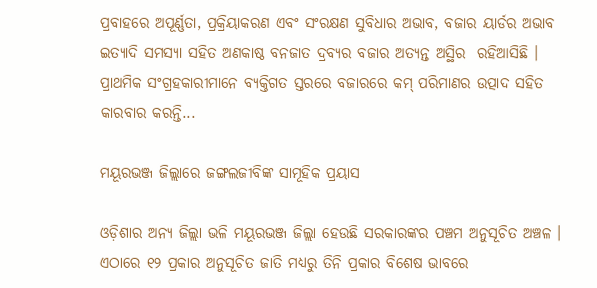ପ୍ରବାହରେ ଅପୂର୍ଣ୍ଣତା, ପ୍ରକ୍ରିୟାକରଣ ଏବଂ ସଂରକ୍ଷଣ ସୁବିଧାର ଅଭାବ, ବଜାର ୟାର୍ଡର ଅଭାବ ଇତ୍ୟାଦି ସମସ୍ୟା ସହିତ ଅଣକାଷ୍ଠ ବନଜାତ ଦ୍ରବ୍ୟର ବଜାର ଅତ୍ୟନ୍ତ ଅସ୍ଥିର  ରହିଆସିଛି । ପ୍ରାଥମିକ ସଂଗ୍ରହକାରୀମାନେ ବ୍ୟକ୍ତିଗତ ସ୍ତରରେ ବଜାରରେ କମ୍ ପରିମାଣର ଉତ୍ପାଦ ସହିତ କାରବାର କରନ୍ତି...

ମୟୂରଭଞ୍ଜ ଜିଲ୍ଲାରେ ଜଙ୍ଗଲଜୀବିଙ୍କ ସାମୂହିକ ପ୍ରୟାସ

ଓଡ଼ିଶାର ଅନ୍ୟ ଜିଲ୍ଲା ଭଳି ମୟୂରଭଞ୍ଜ ଜିଲ୍ଲା ହେଉଛି ସରକାରଙ୍କର ପଞ୍ଚମ ଅନୁସୂଚିତ ଅଞ୍ଚଳ । ଏଠାରେ ୧୨ ପ୍ରକାର ଅନୁସୂଚିତ ଜାତି ମଧ୍ୟରୁ ତିନି ପ୍ରକାର ବିଶେଷ ଭାବରେ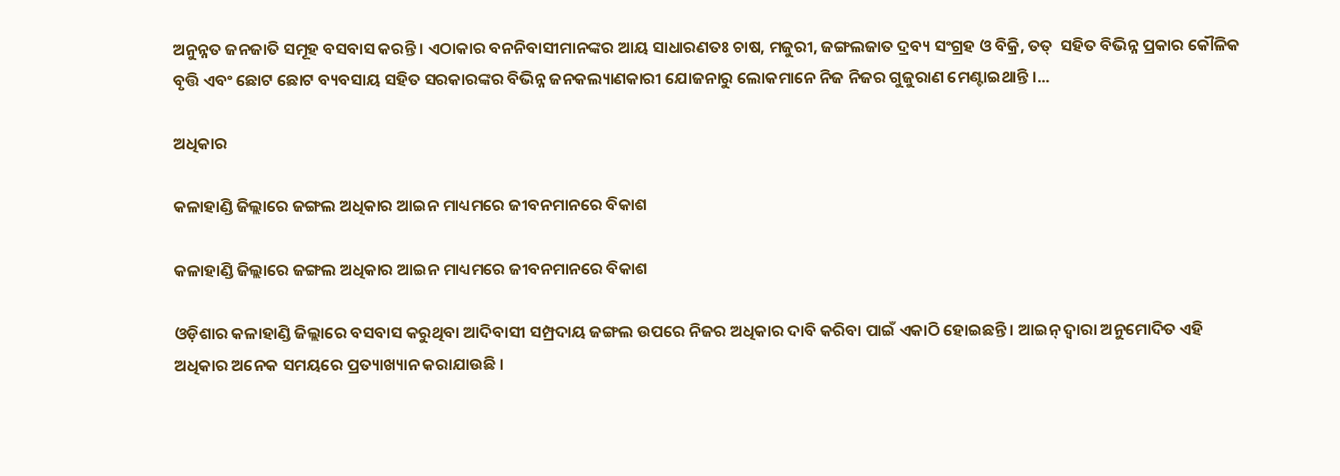ଅନୁନ୍ନତ ଜନଜାତି ସମୂହ ବସବାସ କରନ୍ତି । ଏଠାକାର ବନନିବାସୀମାନଙ୍କର ଆୟ ସାଧାରଣତଃ ଚାଷ, ମଜୁରୀ, ଜଙ୍ଗଲଜାତ ଦ୍ରବ୍ୟ ସଂଗ୍ରହ ଓ ବିକ୍ରି, ତତ୍  ସହିତ ବିଭିନ୍ନ ପ୍ରକାର କୌଳିକ ବୃତ୍ତି ଏବଂ ଛୋଟ ଛୋଟ ବ୍ୟବସାୟ ସହିତ ସରକାରଙ୍କର ବିଭିନ୍ନ ଜନକଲ୍ୟାଣକାରୀ ଯୋଜନାରୁ ଲୋକମାନେ ନିଜ ନିଜର ଗୁଜୁରାଣ ମେଣ୍ଟାଇଥାନ୍ତି ।...

ଅଧିକାର

କଳାହାଣ୍ଡି ଜିଲ୍ଲାରେ ଜଙ୍ଗଲ ଅଧିକାର ଆଇନ ମାଧ୍ୟମରେ ଜୀବନମାନରେ ବିକାଶ

କଳାହାଣ୍ଡି ଜିଲ୍ଲାରେ ଜଙ୍ଗଲ ଅଧିକାର ଆଇନ ମାଧ୍ୟମରେ ଜୀବନମାନରେ ବିକାଶ

ଓଡ଼ିଶାର କଳାହାଣ୍ଡି ଜିଲ୍ଲାରେ ବସବାସ କରୁଥିବା ଆଦିବାସୀ ସମ୍ପ୍ରଦାୟ ଜଙ୍ଗଲ ଉପରେ ନିଜର ଅଧିକାର ଦାବି କରିବା ପାଇଁ ଏକାଠି ହୋଇଛନ୍ତି । ଆଇନ୍ ଦ୍ଵାରା ଅନୁମୋଦିତ ଏହି ଅଧିକାର ଅନେକ ସମୟରେ ପ୍ରତ୍ୟାଖ୍ୟାନ କରାଯାଉଛି ।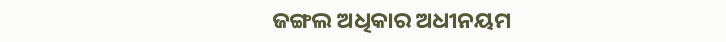ଜଙ୍ଗଲ ଅଧିକାର ଅଧୀନୟମ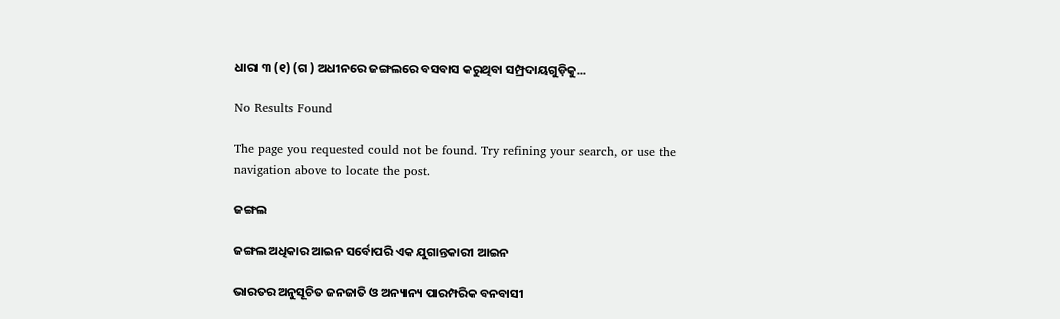ଧାରା ୩ (୧) (ଗ ) ଅଧୀନରେ ଜଙ୍ଗଲରେ ବସବାସ କରୁଥିବା ସମ୍ପ୍ରଦାୟଗୁଡ଼ିକୁ...

No Results Found

The page you requested could not be found. Try refining your search, or use the navigation above to locate the post.

ଜଙ୍ଗଲ

ଜଙ୍ଗଲ ଅଧିକାର ଆଇନ ସର୍ବୋପରି ଏକ ଯୁଗାନ୍ତକାରୀ ଆଇନ

ଭାରତର ଅନୁସୂଚିତ ଜନଜାତି ଓ ଅନ୍ୟାନ୍ୟ ପାରମ୍ପରିକ ବନବାସୀ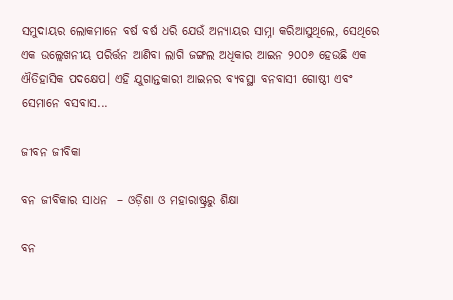ସମୁଦାୟର ଲୋକମାନେ ବର୍ଷ ବର୍ଷ ଧରି ଯେଉଁ ଅନ୍ୟାୟର ସାମ୍ନା କରିଆସୁଥିଲେ, ସେଥିରେ ଏକ ଉଲ୍ଲେଖନୀୟ ପରିର୍ତ୍ତନ ଆଣିବା ଲାଗି ଜଙ୍ଗଲ ଅଧିକାର ଆଇନ ୨୦୦୬ ହେଉଛି ଏକ ଐତିହାସିକ ପଦକ୍ଷେପ। ଏହି ଯୁଗାନ୍ତକାରୀ ଆଇନର ବ୍ୟବସ୍ଥା ବନବାସୀ ଗୋଷ୍ଠୀ ଏବଂ ସେମାନେ ବସବାସ...

ଜୀବନ ଜୀବିକା

ବନ ଜୀବିକାର ସାଧନ  – ଓଡ଼ିଶା ଓ ମହାରାଷ୍ଟ୍ରରୁ ଶିକ୍ଷା

ବନ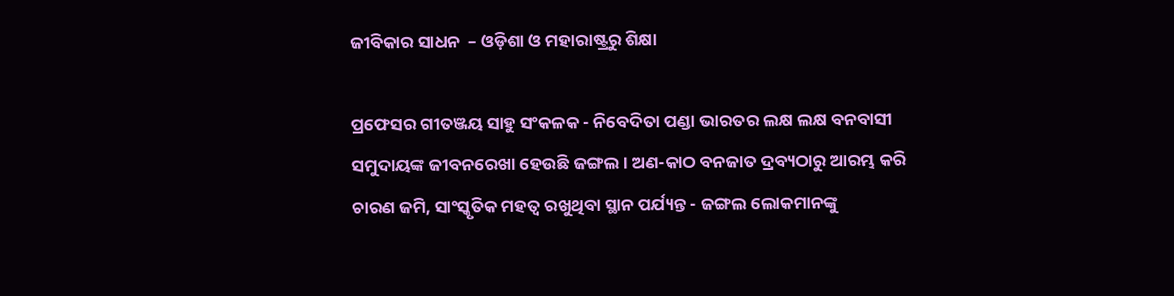ଜୀବିକାର ସାଧନ  – ଓଡ଼ିଶା ଓ ମହାରାଷ୍ଟ୍ରରୁ ଶିକ୍ଷା

ପ୍ରଫେସର ଗୀତଞ୍ଜୟ ସାହୁ ସଂକଳକ - ନିବେଦିତା ପଣ୍ଡା ଭାରତର ଲକ୍ଷ ଲକ୍ଷ ବନବାସୀ ସମୁଦାୟଙ୍କ ଜୀବନରେଖା ହେଉଛି ଜଙ୍ଗଲ। ଅଣ-କାଠ ବନଜାତ ଦ୍ରବ୍ୟଠାରୁ ଆରମ୍ଭ କରି ଚାରଣ ଜମି, ସାଂସ୍କୃତିକ ମହତ୍ୱ ରଖୁଥିବା ସ୍ଥାନ ପର୍ଯ୍ୟନ୍ତ - ଜଙ୍ଗଲ ଲୋକମାନଙ୍କୁ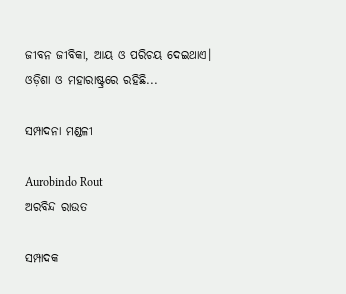ଜୀବନ ଜୀବିକା, ଆୟ ଓ ପରିଚୟ ଦେଇଥାଏ। ଓଡ଼ିଶା ଓ ମହାରାଷ୍ଟ୍ରରେ ରହିଛି...

ସମ୍ପାଦନା ମଣ୍ଡଳୀ

Aurobindo Rout
ଅରବିନ୍ଦ ରାଉତ

ସମ୍ପାଦକ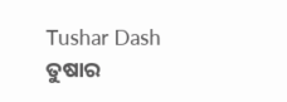Tushar Dash
ତୁଷାର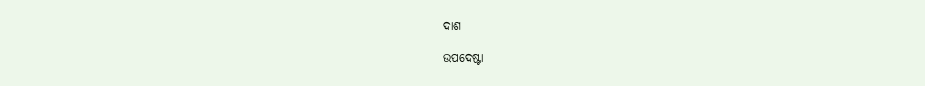ଦାଶ

ଉପଦେଷ୍ଟା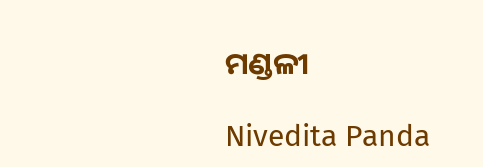ମଣ୍ଡଳୀ

Nivedita Panda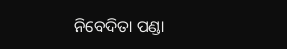ନିବେଦିତା ପଣ୍ଡା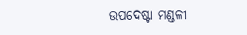ଉପଦେଷ୍ଟା ମଣ୍ଡଳୀ